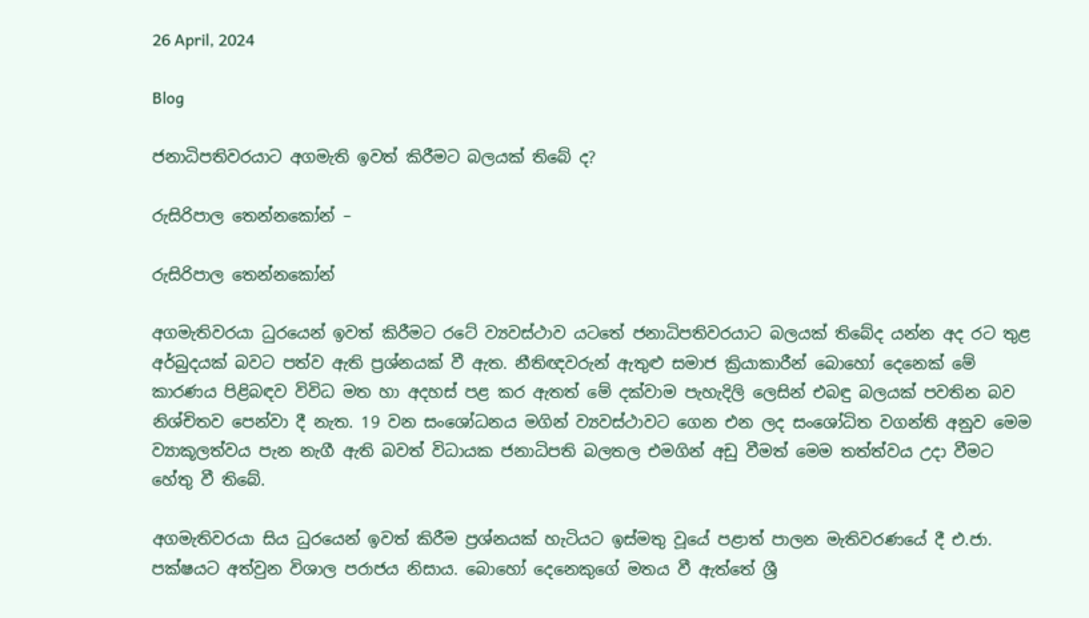26 April, 2024

Blog

ජනාධිපතිවරයාට අගමැති ඉවත් කිරීමට බලයක් තිබේ ද?

රුසිරිපාල තෙන්නකෝන් –

රුසිරිපාල තෙන්නකෝන්

අගමැතිවරයා ධුරයෙන් ඉවත් කිරීමට රටේ ව්‍යවස්ථාව යටතේ ජනාධිපතිවරයාට බලයක් තිබේද යන්න අද රට තුළ අර්බුදයක් බවට පත්ව ඇති ප්‍රශ්නයක් වී ඇත. නීතිඥවරුන් ඇතුළු සමාජ ක්‍රියාකාරීන් බොහෝ දෙනෙක් මේ කාරණය පිළිබඳව විවිධ මත හා අදහස් පළ කර ඇතත් මේ දක්වාම පැහැදිලි ලෙසින් එබඳු බලයක් පවතින බව නිශ්චිතව පෙන්වා දී නැත. 19 වන සංශෝධනය මගින් ව්‍යවස්ථාවට ගෙන එන ලද සංශෝධිත වගන්ති අනුව මෙම ව්‍යාකූලත්වය පැන නැගී ඇති බවත් විධායක ජනාධිපති බලතල එමගින් අඩු වීමත් මෙම තත්ත්වය උදා වීමට හේතු වී තිබේ.

අගමැතිවරයා සිය ධුරයෙන් ඉවත් කිරීම ප්‍රශ්නයක් හැටියට ඉස්මතු වූයේ පළාත් පාලන මැතිවරණයේ දී එ.ජා. පක්ෂයට අත්වුන විශාල පරාජය නිසාය. බොහෝ දෙනෙකුගේ මතය වී ඇත්තේ ශ්‍රී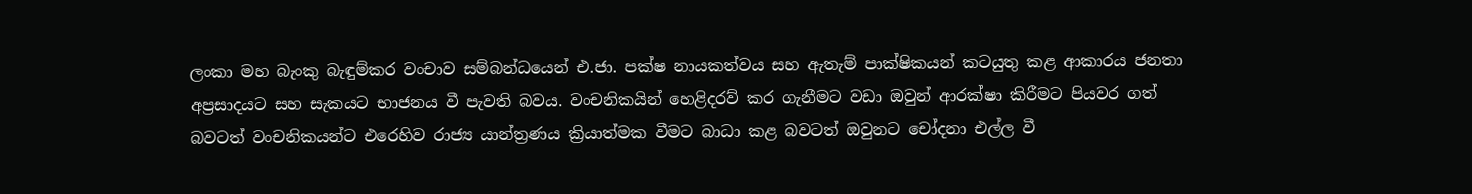ලංකා මහ බැංකු බැඳුම්කර වංචාව සම්බන්ධයෙන් එ.ජා. පක්ෂ නායකත්වය සහ ඇතැම් පාක්ෂිකයන් කටයුතු කළ ආකාරය ජනතා අප්‍රසාදයට සහ සැකයට භාජනය වී පැවති බවය. වංචනිකයින් හෙළිදරව් කර ගැනීමට වඩා ඔවුන් ආරක්ෂා කිරීමට පියවර ගත් බවටත් වංචනිකයන්ට එරෙහිව රාජ්‍ය යාන්ත්‍රණය ක්‍රියාත්මක වීමට බාධා කළ බවටත් ඔවුනට චෝදනා එල්ල වී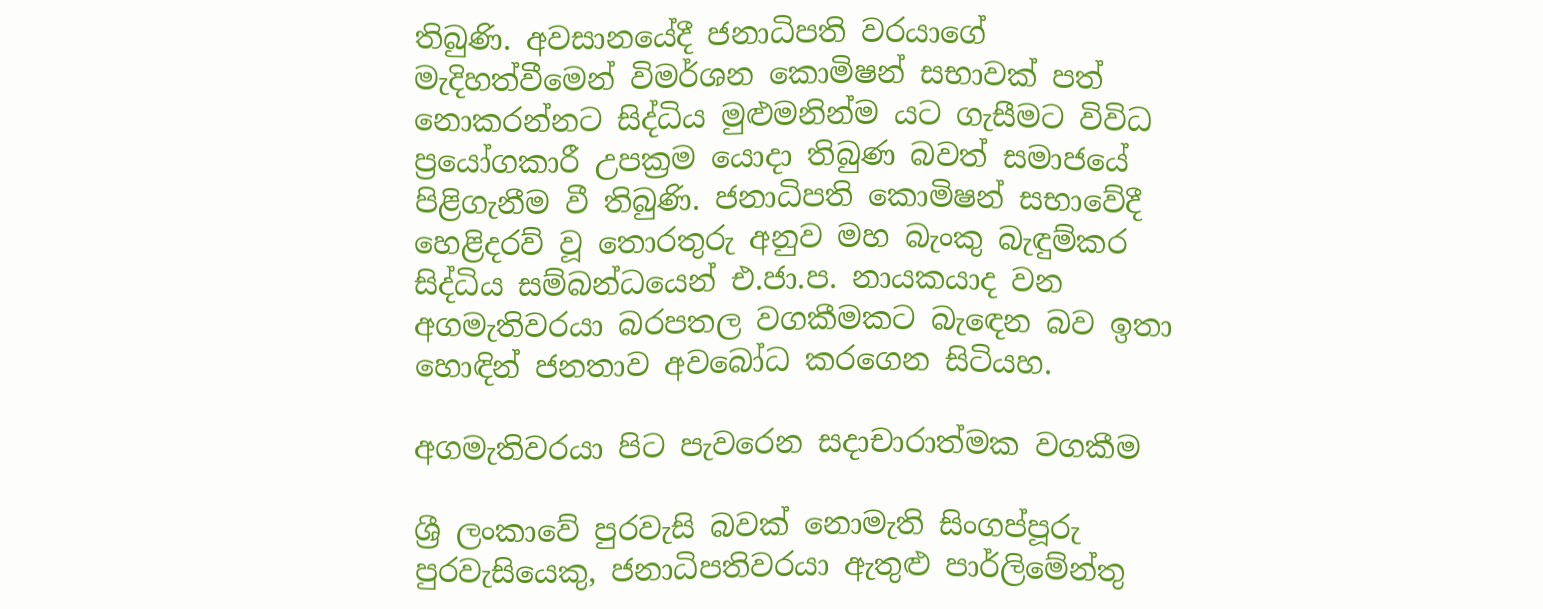තිබුණි. අවසානයේදී ජනාධිපති වරයාගේ මැදිහත්වීමෙන් විමර්ශන කොමිෂන් සභාවක් පත් නොකරන්නට සිද්ධිය මුළුමනින්ම යට ගැසීමට විවිධ ප්‍රයෝගකාරී උපක්‍රම යොදා තිබුණ බවත් සමාජයේ පිළිගැනීම වී තිබුණි. ජනාධිපති කොමිෂන් සභාවේදී හෙළිදරව් වූ තොරතුරු අනුව මහ බැංකු බැඳුම්කර සිද්ධිය සම්බන්ධයෙන් එ.ජා.ප. නායකයාද වන අගමැතිවරයා බරපතල වගකීමකට බැඳෙන බව ඉතා හොඳින් ජනතාව අවබෝධ කරගෙන සිටියහ.

අගමැතිවරයා පිට පැවරෙන සදාචාරාත්මක වගකීම

ශ්‍රී ලංකාවේ පුරවැසි බවක් නොමැති සිංගප්පූරු පුරවැසියෙකු, ජනාධිපතිවරයා ඇතුළු පාර්ලිමේන්තු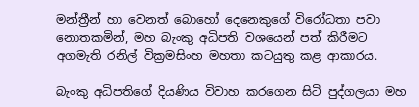මන්ත්‍රීන් හා වෙනත් බොහෝ දෙනෙකුගේ විරෝධතා පවා නොතකමින්, මහ බැංකු අධිපති වශයෙන් පත් කිරීමට අගමැති රනිල් වික්‍රමසිංහ මහතා කටයුතු කළ ආකාරය.

බැංකු අධිපතිගේ දියණිය විවාහ කරගෙන සිටි පුද්ගලයා මහ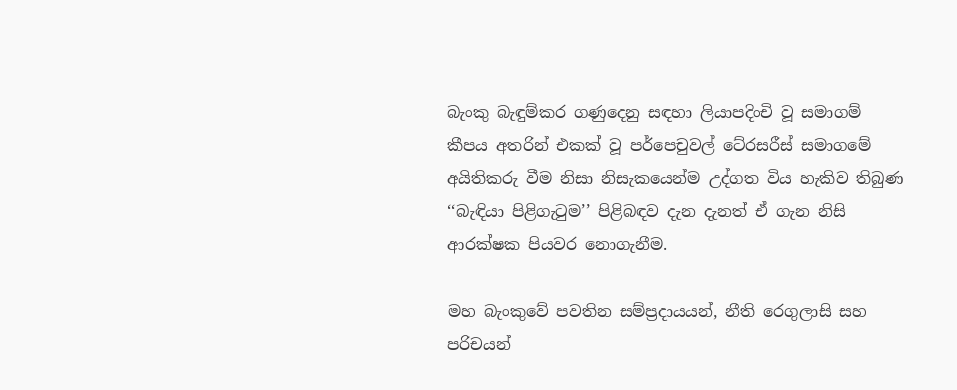බැංකු බැඳුම්කර ගණුදෙනු සඳහා ලියාපදිංචි වූ සමාගම් කීපය අතරින් එකක් වූ පර්පෙචුවල් ටේ‍රසරීස් සමාගමේ අයිතිකරු වීම නිසා නිසැකයෙන්ම උද්ගත විය හැකිව තිබුණ ‘‘බැඳියා පිළිගැටුම’’ පිළිබඳව දැන දැනත් ඒ ගැන නිසි ආරක්ෂක පියවර නොගැනීම.

මහ බැංකුවේ පවතින සම්ප්‍රදායයන්, නීති රෙගුලාසි සහ පරිචයන්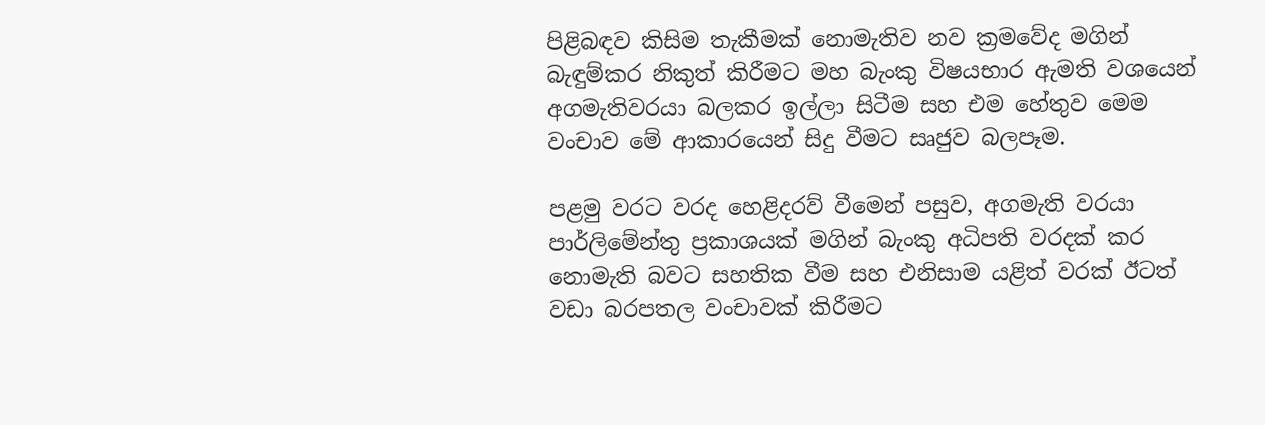පිළිබඳව කිසිම තැකීමක් නොමැතිව නව ක්‍රමවේද මගින් බැඳුම්කර නිකුත් කිරීමට මහ බැංකු විෂයභාර ඇමති වශයෙන් අගමැතිවරයා බලකර ඉල්ලා සිටීම සහ එම හේතුව මෙම වංචාව මේ ආකාරයෙන් සිදු වීමට සෘජුව බලපෑම.

පළමු වරට වරද හෙළිදරව් වීමෙන් පසුව, අගමැති වරයා පාර්ලිමේන්තු ප්‍රකාශයක් මගින් බැංකු අධිපති වරදක් කර නොමැති බවට සහතික වීම සහ එනිසාම යළිත් වරක් ඊටත් වඩා බරපතල වංචාවක් කිරීමට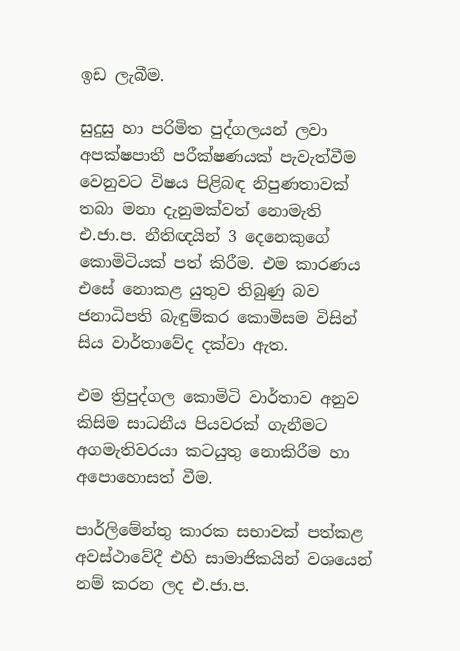ඉඩ ලැබීම.

සුදුසු හා පරිමිත පුද්ගලයන් ලවා අපක්ෂපාතී පරීක්ෂණයක් පැවැත්වීම වෙනුවට විෂය පිළිබඳ නිපුණතාවක් තබා මනා දැනුමක්වත් නොමැති එ.ජා.ප. නීතිඥයින් 3 දෙනෙකුගේ කොමිටියක් පත් කිරීම. එම කාරණය එසේ නොකළ යුතුව තිබුණු බව ජනාධිපති බැඳුම්කර කොමිසම විසින් සිය වාර්තාවේද දක්වා ඇත.

එම ත්‍රිපුද්ගල කොමිටි වාර්තාව අනුව කිසිම සාධනීය පියවරක් ගැනීමට අගමැතිවරයා කටයුතු නොකිරීම හා අපොහොසත් වීම.

පාර්ලිමේන්තු කාරක සභාවක් පත්කළ අවස්ථාවේදී එහි සාමාජිකයින් වශයෙන් නම් කරන ලද එ.ජා.ප.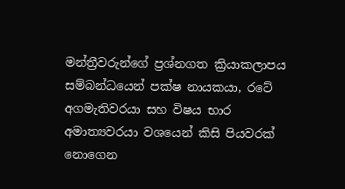මන්ත්‍රීවරුන්ගේ ප්‍රශ්නගත ක්‍රියාකලාපය සම්බන්ධයෙන් පක්ෂ නායකයා, රටේ අගමැතිවරයා සහ විෂය භාර අමාත්‍යවරයා වශයෙන් කිසි පියවරක් නොගෙන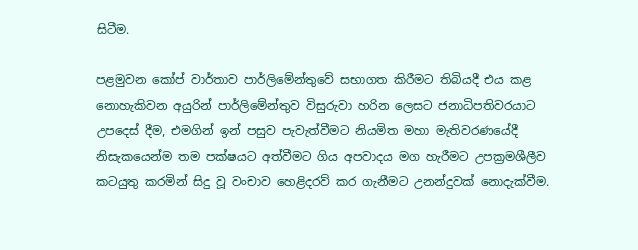සිටීම.

පළමුවන කෝප් වාර්තාව පාර්ලිමේන්තුවේ සභාගත කිරීමට තිබියදී එය කළ නොහැකිවන අයුරින් පාර්ලිමේන්තුව විසුරුවා හරින ලෙසට ජනාධිපතිවරයාට උපදෙස් දීම, එමගින් ඉන් පසුව පැවැත්වීමට නියමිත මහා මැතිවරණයේදී නිසැකයෙන්ම තම පක්ෂයට අත්වීමට ගිය අපවාදය මග හැරීමට උපක්‍රමශීලීව කටයුතු කරමින් සිදු වූ වංචාව හෙළිදරව් කර ගැනීමට උනන්දුවක් නොදැක්වීම.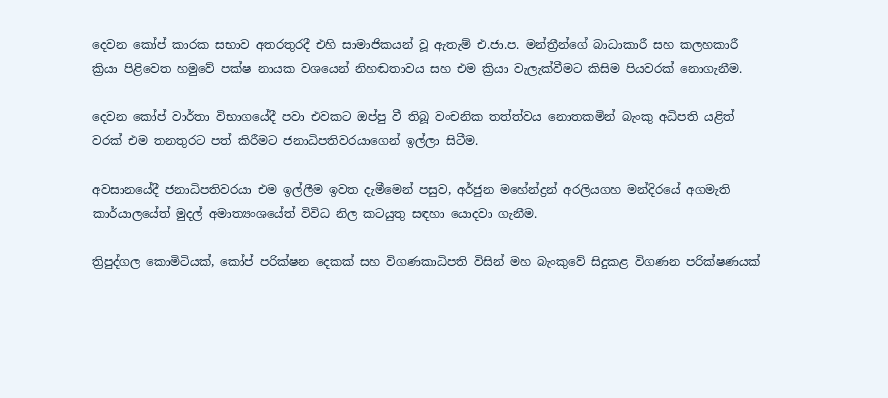දෙවන කෝප් කාරක සභාව අතරතුරදී එහි සාමාජිකයන් වූ ඇතැම් එ.ජා.ප. මන්ත්‍රීන්ගේ බාධාකාරී සහ කලහකාරී ක්‍රියා පිළිවෙත හමුවේ පක්ෂ නායක වශයෙන් නිහඬතාවය සහ එම ක්‍රියා වැලැක්වීමට කිසිම පියවරක් නොගැනීම.

දෙවන කෝප් වාර්තා විභාගයේදී පවා එවකට ඔප්පු වී තිබූ වංචනික තත්ත්වය නොතකමින් බැංකු අධිපති යළිත් වරක් එම තනතුරට පත් කිරීමට ජනාධිපතිවරයාගෙන් ඉල්ලා සිටීම.

අවසානයේදී ජනාධිපතිවරයා එම ඉල්ලීම ඉවත දැමීමෙන් පසුව, අර්ජුන මහේන්ද්‍රන් අරලියගහ මන්දිරයේ අගමැති කාර්යාලයේත් මුදල් අමාත්‍යංශයේත් විවිධ නිල කටයුතු සඳහා යොදවා ගැනීම.

ත්‍රිපුද්ගල කොමිටියක්, කෝප් පරික්ෂන දෙකක් සහ විගණකාධිපති විසින් මහ බැංකුවේ සිදුකළ විගණන පරික්ෂණයක්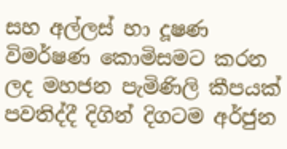සහ අල්ලස් හා දූෂණ විමර්ෂණ කොමිසමට කරන ලද මහජන පැමිණිලි කීපයක් පවතිද්දී දිගින් දිගටම අර්ජුන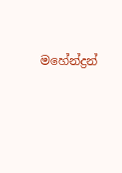මහේන්ද්‍රන්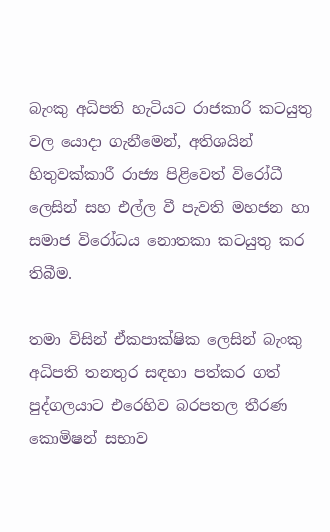බැංකු අධිපති හැටියට රාජකාරි කටයුතු වල යොදා ගැනීමෙන්, අතිශයින් හිතුවක්කාරී රාජ්‍ය පිළිවෙත් විරෝධී ලෙසින් සහ එල්ල වී පැවති මහජන හා සමාජ විරෝධය නොතකා කටයුතු කර තිබීම.

තමා විසින් ඒකපාක්ෂික ලෙසින් බැංකු අධිපති තනතුර සඳහා පත්කර ගත් පුද්ගලයාට එරෙහිව බරපතල තීරණ කොමිෂන් සභාව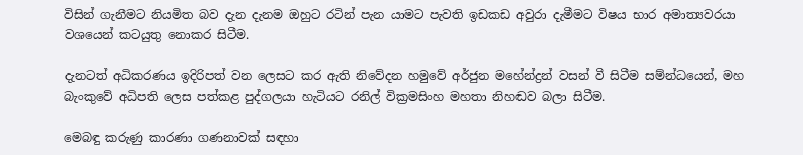විසින් ගැනීමට නියමිත බව දැන දැනම ඔහුට රටින් පැන යාමට පැවති ඉඩකඩ අවුරා දැමීමට විෂය භාර අමාත්‍යවරයා වශයෙන් කටයුතු නොකර සිටීම.

දැනටත් අධිකරණය ඉදිරිපත් වන ලෙසට කර ඇති නිවේදන හමුවේ අර්ජුන මහේන්ද්‍රන් වසන් වී සිටීම සම්න්ධයෙන්, මහ බැංකුවේ අධිපති ලෙස පත්කළ පුද්ගලයා හැටියට රනිල් වික්‍රමසිංහ මහතා නිහඬව බලා සිටීම.

මෙබඳු කරුණු කාරණා ගණනාවක් සඳහා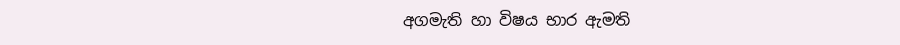අගමැති හා විෂය භාර ඇමති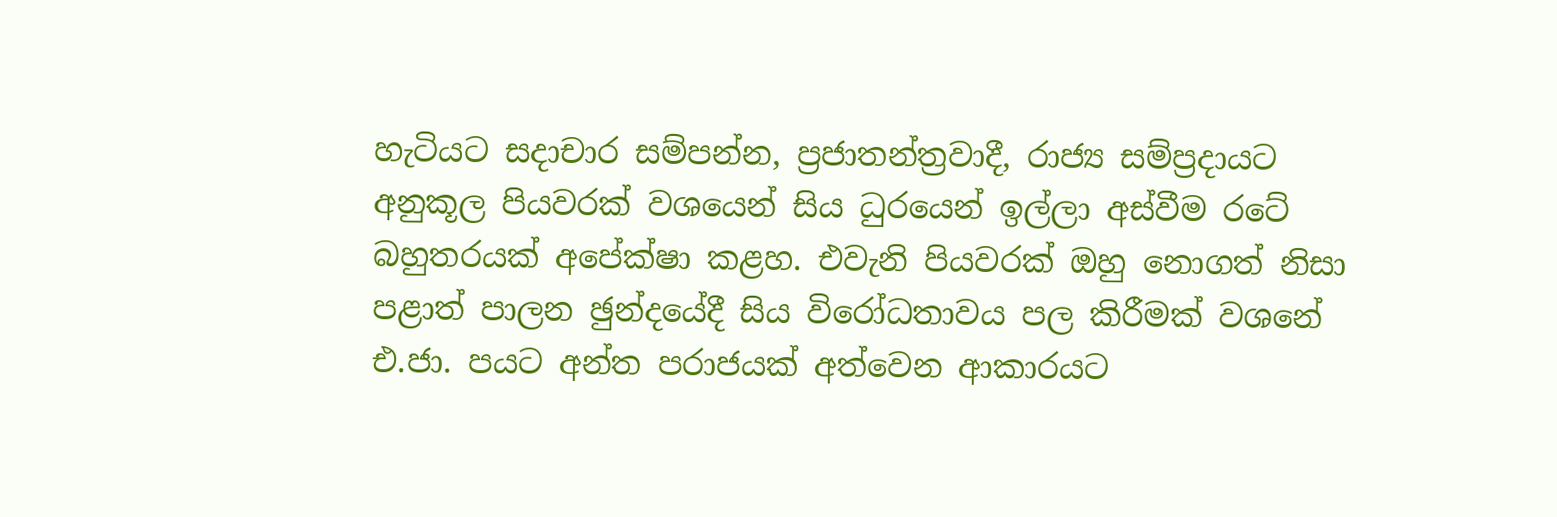හැටියට සදාචාර සම්පන්න, ප්‍රජාතන්ත්‍රවාදී, රාජ්‍ය සම්ප්‍රදායට අනුකූල පියවරක් වශයෙන් සිය ධුරයෙන් ඉල්ලා අස්වීම රටේ බහුතරයක් අපේක්ෂා කළහ. එවැනි පියවරක් ඔහු නොගත් නිසා පළාත් පාලන ඡුන්දයේදී සිය විරෝධතාවය පල කිරීමක් වශනේ එ.ජා. පයට අන්ත පරාජයක් අත්වෙන ආකාරයට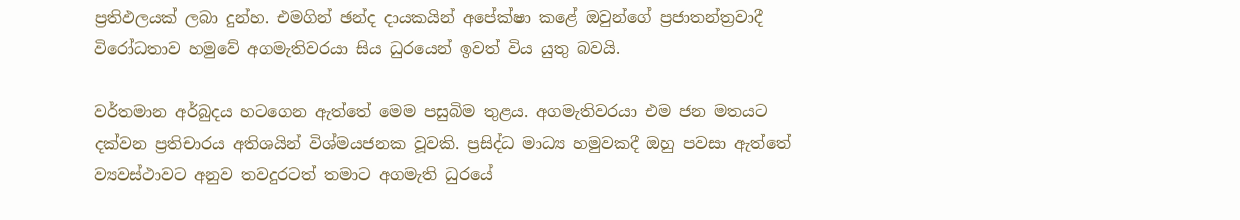ප්‍රතිඵලයක් ලබා දුන්හ. එමගින් ඡන්ද දායකයින් අපේක්ෂා කළේ ඔවුන්ගේ ප්‍රජාතන්ත්‍රවාදී විරෝධතාව හමුවේ අගමැතිවරයා සිය ධුරයෙන් ඉවත් විය යුතු බවයි.

වර්තමාන අර්බුදය හටගෙන ඇත්තේ මෙම පසුබිම තුළය. අගමැතිවරයා එම ජන මතයට දක්වන ප්‍රතිචාරය අතිශයින් විශ්මයජනක වූවකි. ප්‍රසිද්ධ මාධ්‍ය හමුවකදී ඔහු පවසා ඇත්තේ ව්‍යවස්ථාවට අනුව තවදුරටත් තමාට අගමැති ධුරයේ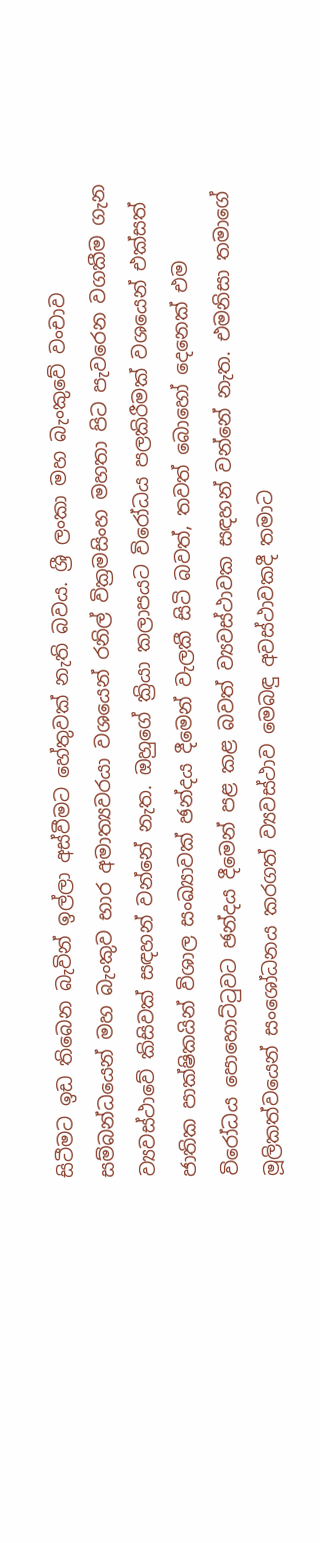සිටීමට ඉඩ තිබෙන බැවින් ඉල්ලා අස්වීමට හේතුවක් නැති බවය. ශ්‍රී ලංකා මහ බැංකුවේ වංචාව සම්බන්ධයෙන් මහ බැංකුව භාර අමාත්‍යවරයා වශයෙන් රනිල් වික්‍රමසිංහ මහතා පිට පැවරෙන වගකීම ගැන ව්‍යවස්ථාවේ කිසිවක් සඳහන් වන්නේ නැත. ඔහුගේ ක්‍රියා කලාපයට විරෝධය පලකිරීමක් වශයෙන් එක්සත් ජාතික පාක්ෂිකයින් විශාල සංඛ්‍යාවක් ඡන්දය දීමෙන් වැලකී සිටි බවත්, තවත් බොහෝ දෙනෙක් එම විරෝධය පොහොට්ටුවට ඡන්දය දීමෙන් පළ කළ බවත් ව්‍යවස්ථාවක සඳහන් වන්නේ නැත. එමනිසා තමාගේ මූලිකත්වයෙන් සංශෝධනය කරගත් ව්‍යවස්ථාව මෙබඳු අවස්ථාවකදී තමාට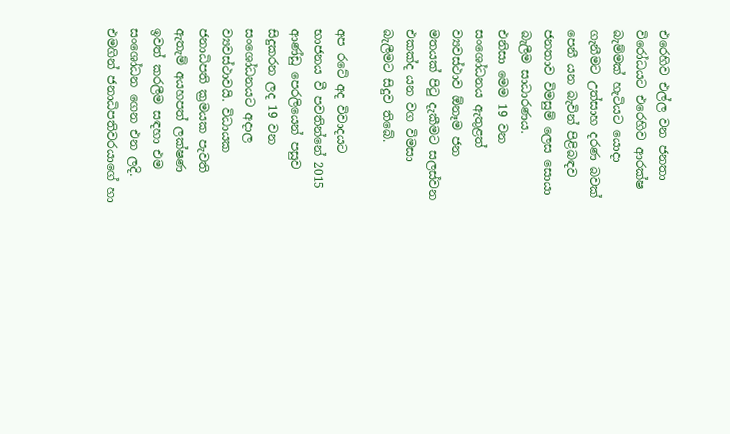එරෙහිව එල්ල වන ජනතා විරෝධයට එරෙහිව ආරක්ෂ බැම්මක් හැටියට යොදා ගැනීමට උත්සාහ දරණ බවක් පෙනී යන බැවින් පිළිබඳව ජනතාව විමසුම් ලෙස සොයා බැලීම සාධාරණය.
එනිසා මෙම 19 වන සංශෝධනය ඇතුළත් ව්‍යවස්ථාව ඕනෑම ජන මතයක් පිටු දැකීමට සලස්වන එකක්ද යන වග විමසා බැලීමට සිදුව තිබේ.

අප රටේ අද විවාදයට භාජනය වී පවතින්නේ 2015 ආණ්ඩු පෙරලියෙන් පසුව සිදුකරන ලද 19 වන සංශෝධනයට අදාල ව්‍යවස්ථාවයි. විධායක ජනාධිපති ක්‍රමයක පැවති ඇතැම් අයහපත් ලක්ෂණ ඉවත් කරලීම සඳහා එම සංශෝධන ගෙන එන ලදි. එමගින් ජනාධිපතිවරයාගේ හා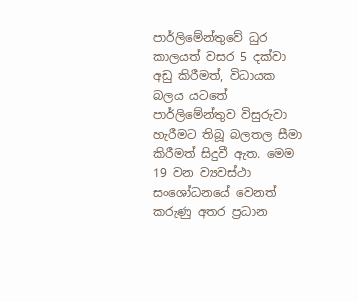පාර්ලිමේන්තුවේ ධුර කාලයත් වසර 5 දක්වා අඩු කිරීමත්, විධායක බලය යටතේ පාර්ලිමේන්තුව විසුරුවා හැරීමට තිබූ බලතල සීමා කිරීමත් සිදුවී ඇත. මෙම 19 වන ව්‍යවස්ථා සංශෝධනයේ වෙනත් කරුණු අතර ප්‍රධාන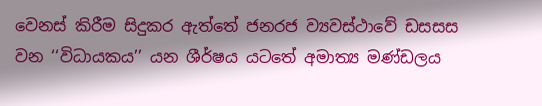වෙනස් කිරීම සිදුකර ඇත්තේ ජනරජ ව්‍යවස්ථාවේ ඩසසස වන ‘‘විධායකය’’ යන ශීර්ෂය යටතේ අමාත්‍ය මණ්ඩලය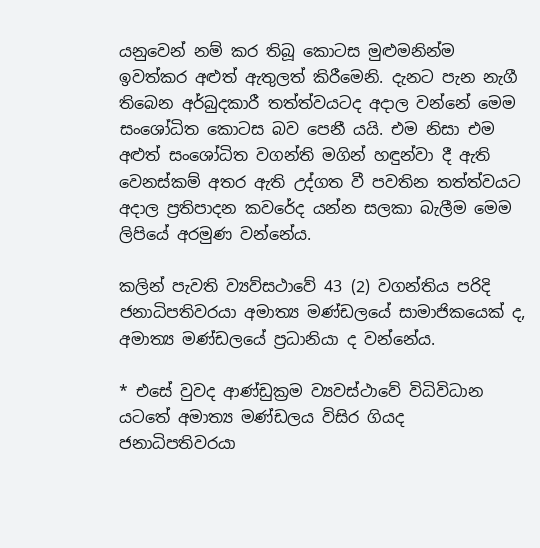යනුවෙන් නම් කර තිබූ කොටස මුළුමනින්ම ඉවත්කර අළුත් ඇතුලත් කිරීමෙනි. දැනට පැන නැගී තිබෙන අර්බුදකාරී තත්ත්වයටද අදාල වන්නේ මෙම සංශෝධිත කොටස බව පෙනී යයි. එම නිසා එම අළුත් සංශෝධිත වගන්ති මගින් හඳුන්වා දී ඇති වෙනස්කම් අතර ඇති උද්ගත වී පවතින තත්ත්වයට අදාල ප්‍රතිපාදන කවරේද යන්න සලකා බැලීම මෙම ලිපියේ අරමුණ වන්නේය.

කලින් පැවති ව්‍යව්සථාවේ 43 (2) වගන්තිය පරිදි ජනාධිපතිවරයා අමාත්‍ය මණ්ඩලයේ සාමාජිකයෙක් ද, අමාත්‍ය මණ්ඩලයේ ප්‍රධානියා ද වන්නේය.

* එසේ වුවද ආණ්ඩුක්‍රම ව්‍යවස්ථාවේ විධිවිධාන යටතේ අමාත්‍ය මණ්ඩලය විසිර ගියද ජනාධිපතිවරයා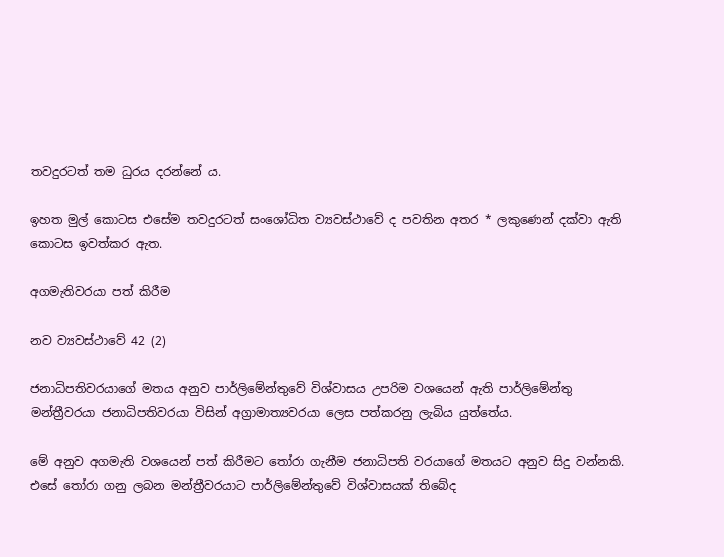තවදුරටත් තම ධුරය දරන්නේ ය.

ඉහත මුල් කොටස එසේම තවදුරටත් සංශෝධිත ව්‍යවස්ථාවේ ද පවතින අතර * ලකුණෙන් දක්වා ඇති කොටස ඉවත්කර ඇත.

අගමැතිවරයා පත් කිරීම

නව ව්‍යවස්ථාවේ 42 (2)

ජනාධිපතිවරයාගේ මතය අනුව පාර්ලිමේන්තුවේ විශ්වාසය උපරිම වශයෙන් ඇති පාර්ලිමේන්තු මන්ත්‍රීවරයා ජනාධිපතිවරයා විසින් අග්‍රාමාත්‍යවරයා ලෙස පත්කරනු ලැබිය යුත්තේය.

මේ අනුව අගමැති වශයෙන් පත් කිරීමට තෝරා ගැනීම ජනාධිපති වරයාගේ මතයට අනුව සිදු වන්නකි. එසේ තෝරා ගනු ලබන මන්ත්‍රීවරයාට පාර්ලිමේන්තුවේ විශ්වාසයක් තිබේද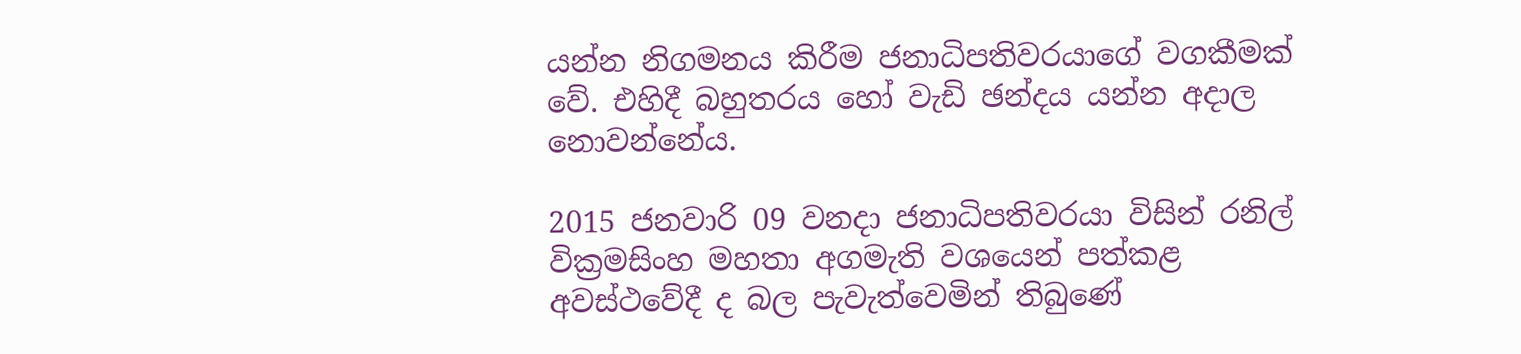යන්න නිගමනය කිරීම ජනාධිපතිවරයාගේ වගකීමක් වේ. එහිදී බහුතරය හෝ වැඩි ඡන්දය යන්න අදාල නොවන්නේය.

2015 ජනවාරි 09 වනදා ජනාධිපතිවරයා විසින් රනිල් වික්‍රමසිංහ මහතා අගමැති වශයෙන් පත්කළ අවස්ථවේදී ද බල පැවැත්වෙමින් තිබුණේ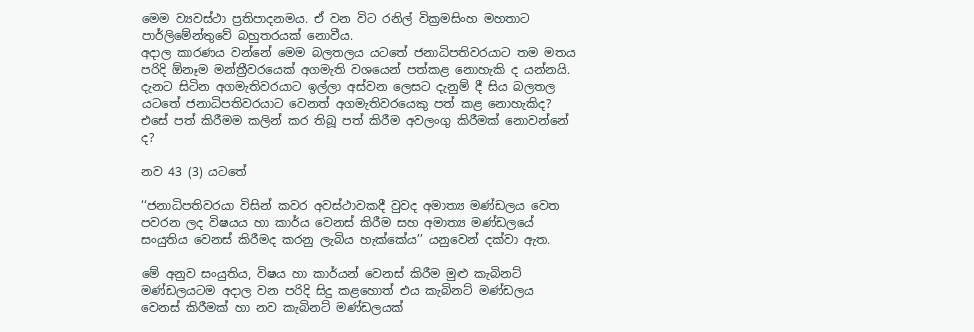මෙම ව්‍යවස්ථා ප්‍රතිපාදනමය. ඒ වන විට රනිල් වික්‍රමසිංහ මහතාට පාර්ලිමේන්තුවේ බහුතරයක් නොවීය.
අදාල කාරණය වන්නේ මෙම බලතලය යටතේ ජනාධිපතිවරයාට තම මතය පරිදි ඕනෑම මන්ත්‍රීවරයෙක් අගමැති වශයෙන් පත්කළ නොහැකි ද යන්නයි. දැනට සිටින අගමැතිවරයාට ඉල්ලා අස්වන ලෙසට දැනුම් දී සිය බලතල යටතේ ජනාධිපතිවරයාට වෙනත් අගමැතිවරයෙකු පත් කළ නොහැකිද? එසේ පත් කිරීමම කලින් කර තිබූ පත් කිරීම අවලංගු කිරීමක් නොවන්නේ ද?

නව 43 (3) යටතේ

‘‘ජනාධිපතිවරයා විසින් කවර අවස්ථාවකදී වුවද අමාත්‍ය මණ්ඩලය වෙත පවරන ලද විෂයය හා කාර්ය වෙනස් කිරීම සහ අමාත්‍ය මණ්ඩලයේ සංයුතිය වෙනස් කිරීමද කරනු ලැබිය හැක්කේය’’ යනුවෙන් දක්වා ඇත.

මේ අනුව සංයුතිය, විෂය හා කාර්යන් වෙනස් කිරීම මුළු කැබිනට් මණ්ඩලයටම අදාල වන පරිදි සිදු කළහොත් එය කැබිනට් මණ්ඩලය වෙනස් කිරීමක් හා නව කැබිනට් මණ්ඩලයක්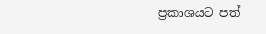ප්‍රකාශයට පත්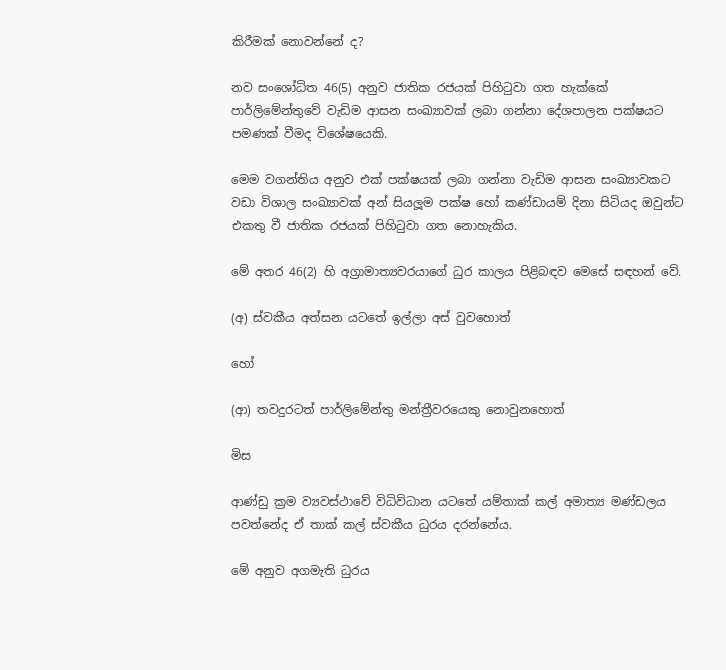කිරීමක් නොවන්නේ ද?

නව සංශෝධිත 46(5) අනුව ජාතික රජයක් පිහිටුවා ගත හැක්කේ පාර්ලිමේන්තුවේ වැඩිම ආසන සංඛ්‍යාවක් ලබා ගන්නා දේශපාලන පක්ෂයට පමණක් වීමද විශේෂයෙකි.

මෙම වගන්තිය අනුව එක් පක්ෂයක් ලබා ගන්නා වැඩිම ආසන සංඛ්‍යාවකට වඩා විශාල සංඛ්‍යාවක් අන් සියලූම පක්ෂ හෝ කණ්ඩායම් දිනා සිටියද ඔවුන්ට එකතු වී ජාතික රජයක් පිහිටුවා ගත නොහැකිය.

මේ අතර 46(2) හි අග්‍රාමාත්‍යවරයාගේ ධුර කාලය පිළිබඳව මෙසේ සඳහන් වේ.

(අ) ස්වකීය අත්සන යටතේ ඉල්ලා අස් වුවහොත්

හෝ

(ආ) තවදුරටත් පාර්ලිමේන්තු මන්ත්‍රීවරයෙකු නොවුනහොත්

මිස

ආණ්ඩු ක්‍රම ව්‍යවස්ථාවේ විධිවිධාන යටතේ යම්තාක් කල් අමාත්‍ය මණ්ඩලය පවත්නේද ඒ තාක් කල් ස්වකීය ධුරය දරන්නේය.

මේ අනුව අගමැති ධුරය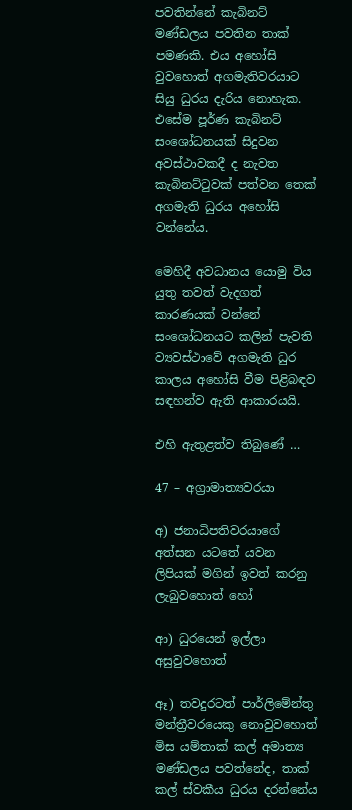පවතින්නේ කැබිනට් මණ්ඩලය පවතින තාක් පමණකි. එය අහෝසි වුවහොත් අගමැතිවරයාට සියු ධුරය දැරිය නොහැක. එසේම පූර්ණ කැබිනට් සංශෝධනයක් සිදුවන අවස්ථාවකදී ද නැවත කැබිනට්ටුවක් පත්වන තෙක් අගමැති ධුරය අහෝසි වන්නේය.

මෙහිදී අවධානය යොමු විය යුතු තවත් වැදගත් කාරණයක් වන්නේ සංශෝධනයට කලින් පැවති ව්‍යවස්ථාවේ අගමැති ධුර කාලය අහෝසි වීම පිළිබඳව සඳහන්ව ඇති ආකාරයයි.

එහි ඇතුළත්ව තිබුණේ …

47 – අග්‍රාමාත්‍යවරයා

අ) ජනාධිපතිවරයාගේ අත්සන යටතේ යවන ලිපියක් මගින් ඉවත් කරනු ලැබුවහොත් හෝ

ආ) ධුරයෙන් ඉල්ලා අසුවුවහොත්

ඈ) තවදුරටත් පාර්ලිමේන්තු මන්ත්‍රීවරයෙකු නොවුවහොත් මිස යම්තාක් කල් අමාත්‍ය මණ්ඩලය පවත්නේද, තාක් කල් ස්වකීය ධුරය දරන්නේය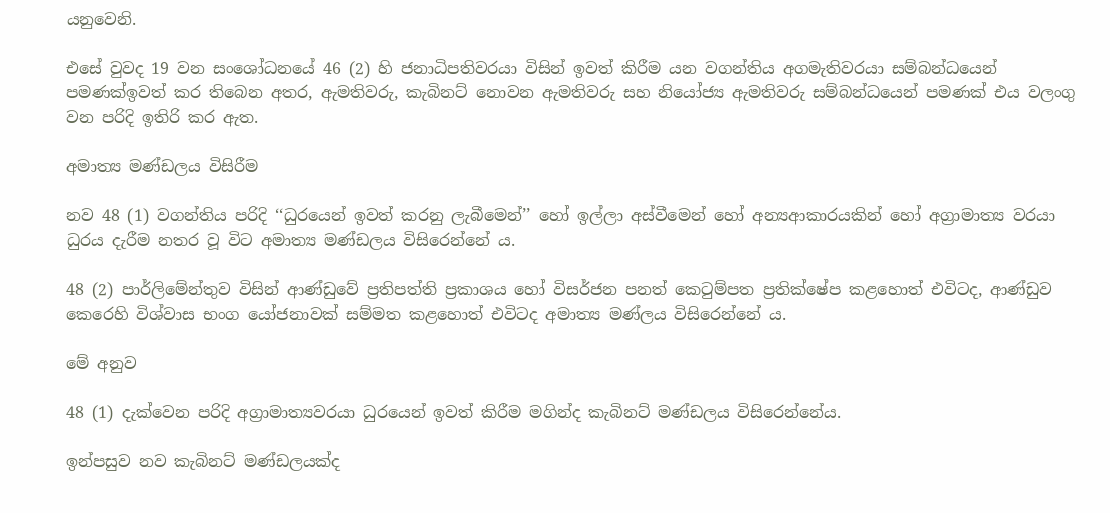යනුවෙනි.

එසේ වුවද 19 වන සංශෝධනයේ 46 (2) හි ජනාධිපතිවරයා විසින් ඉවත් කිරීම යන වගන්තිය අගමැතිවරයා සම්බන්ධයෙන් පමණක්ඉවත් කර තිබෙන අතර, ඇමතිවරු, කැබිනට් නොවන ඇමතිවරු සහ නියෝජ්‍ය ඇමතිවරු සම්බන්ධයෙන් පමණක් එය වලංගු වන පරිදි ඉතිරි කර ඇත.

අමාත්‍ය මණ්ඩලය විසිරීම

නව 48 (1) වගන්තිය පරිදි ‘‘ධුරයෙන් ඉවත් කරනු ලැබීමෙන්’’ හෝ ඉල්ලා අස්වීමෙන් හෝ අන්‍යආකාරයකින් හෝ අග්‍රාමාත්‍ය වරයා ධුරය දැරීම නතර වූ විට අමාත්‍ය මණ්ඩලය විසිරෙන්නේ ය.

48 (2) පාර්ලිමේන්තුව විසින් ආණ්ඩුවේ ප්‍රතිපත්ති ප්‍රකාශය හෝ විසර්ජන පනත් කෙටුම්පත ප්‍රතික්ෂේප කළහොත් එවිටද, ආණ්ඩුව කෙරෙහි විශ්වාස භංග යෝජනාවක් සම්මත කළහොත් එවිටද අමාත්‍ය මණ්ලය විසිරෙන්නේ ය.

මේ අනුව

48 (1) දැක්වෙන පරිදි අග්‍රාමාත්‍යවරයා ධුරයෙන් ඉවත් කිරීම මගින්ද කැබිනට් මණ්ඩලය විසිරෙන්නේය.

ඉන්පසුව නව කැබිනට් මණ්ඩලයක්ද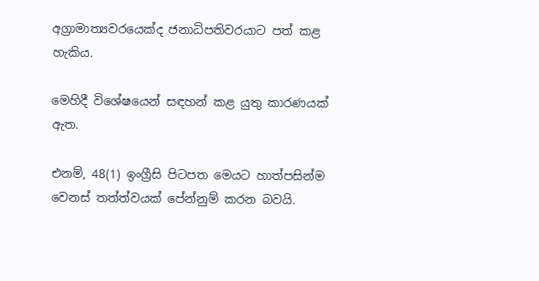අග්‍රාමාත්‍යවරයෙක්ද ජනාධිපතිවරයාට පත් කළ හැකිය.

මෙහිදී විශේෂයෙන් සඳහන් කළ යුතු කාරණයක් ඇත.

එනම්, 48(1) ඉංග්‍රීසි පිටපත මෙයට හාත්පසින්ම වෙනස් තත්ත්වයක් පේන්නුම් කරන බවයි.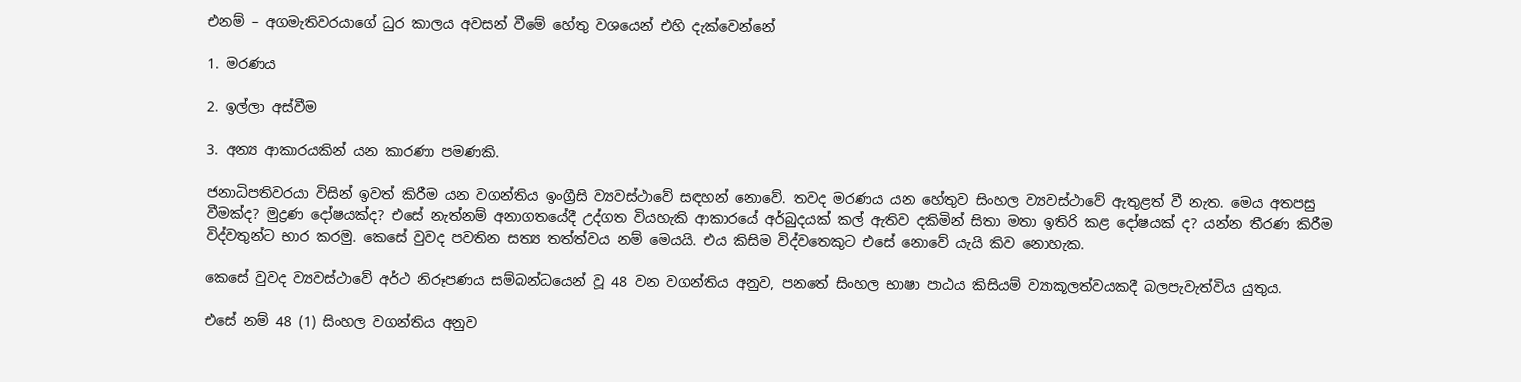එනම් – අගමැතිවරයාගේ ධුර කාලය අවසන් වීමේ හේතු වශයෙන් එහි දැක්වෙන්නේ

1. මරණය

2. ඉල්ලා අස්වීම

3. අන්‍ය ආකාරයකින් යන කාරණා පමණකි.

ජනාධිපතිවරයා විසින් ඉවත් කිරීම යන වගන්තිය ඉංග්‍රීසි ව්‍යවස්ථාවේ සඳහන් නොවේ. තවද මරණය යන හේතුව සිංහල ව්‍යවස්ථාවේ ඇතුළත් වී නැත. මෙය අතපසු වීමක්ද? මුද්‍රණ දෝෂයක්ද? එසේ නැත්නම් අනාගතයේදී උද්ගත වියහැකි ආකාරයේ අර්බුදයක් කල් ඇතිව දකිමින් සිතා මතා ඉතිරි කළ දෝෂයක් ද? යන්න තීරණ කිරීම විද්වතුන්ට භාර කරමු. කෙසේ වුවද පවතින සත්‍ය තත්ත්වය නම් මෙයයි. එය කිසිම විද්වතෙකුට එසේ නොවේ යැයි කිව නොහැක.

කෙසේ වුවද ව්‍යවස්ථාවේ අර්ථ නිරූපණය සම්බන්ධයෙන් වූ 48 වන වගන්තිය අනුව, පනතේ සිංහල භාෂා පාඨය කිසියම් ව්‍යාකූලත්වයකදී බලපැවැත්විය යුතුය.

එසේ නම් 48 (1) සිංහල වගන්තිය අනුව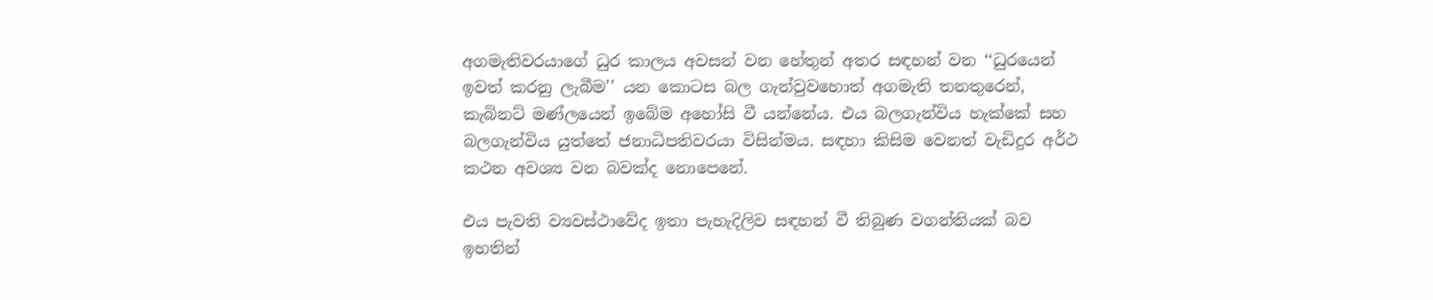අගමැතිවරයාගේ ධුර කාලය අවසන් වන හේතුන් අතර සඳහන් වන ‘‘ධුරයෙන් ඉවත් කරනු ලැබීම’’ යන කොටස බල ගැන්වුවහොත් අගමැති තනතුරෙන්, කැබිනට් මණ්ලයෙන් ඉබේම අහෝසි වී යන්නේය. එය බලගැන්විය හැක්කේ සහ බලගැන්විය යුත්තේ ජනාධිපතිවරයා විසින්මය. සඳහා කිසිම වෙනත් වැඩිදුර අර්ථ කථන අවශ්‍ය වන බවක්ද නොපෙනේ.

එය පැවති ව්‍යවස්ථාවේද ඉතා පැහැදිලිව සඳහන් වී තිබුණ වගන්තියක් බව ඉහතින්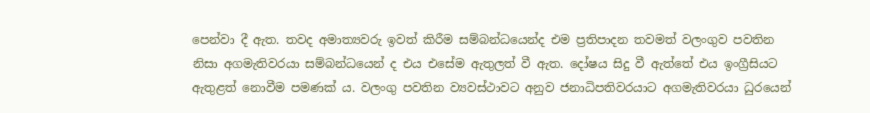පෙන්වා දී ඇත. තවද අමාත්‍යවරු ඉවත් කිරීම සම්බන්ධයෙන්ද එම ප්‍රතිපාදන තවමත් වලංගුව පවතින නිසා අගමැතිවරයා සම්බන්ධයෙන් ද එය එසේම ඇතුලත් වී ඇත. දෝෂය සිදු වී ඇත්තේ එය ඉංග්‍රීසියට ඇතුළත් නොවීම පමණක් ය. වලංගු පවතින ව්‍යවස්ථාවට අනුව ජනාධිපතිවරයාට අගමැතිවරයා ධුරයෙන්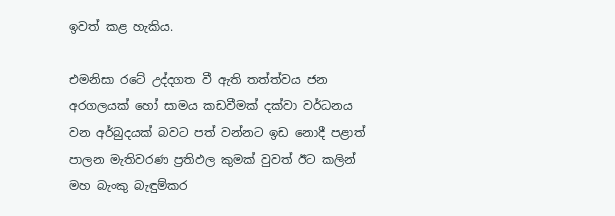ඉවත් කළ හැකිය.

එමනිසා රටේ උද්දගත වී ඇති තත්ත්වය ජන අරගලයක් හෝ සාමය කඩවීමක් දක්වා වර්ධනය වන අර්බුදයක් බවට පත් වන්නට ඉඩ නොදී පළාත් පාලන මැතිවරණ ප්‍රතිඵල කුමක් වුවත් ඊට කලින් මහ බැංකු බැඳුම්කර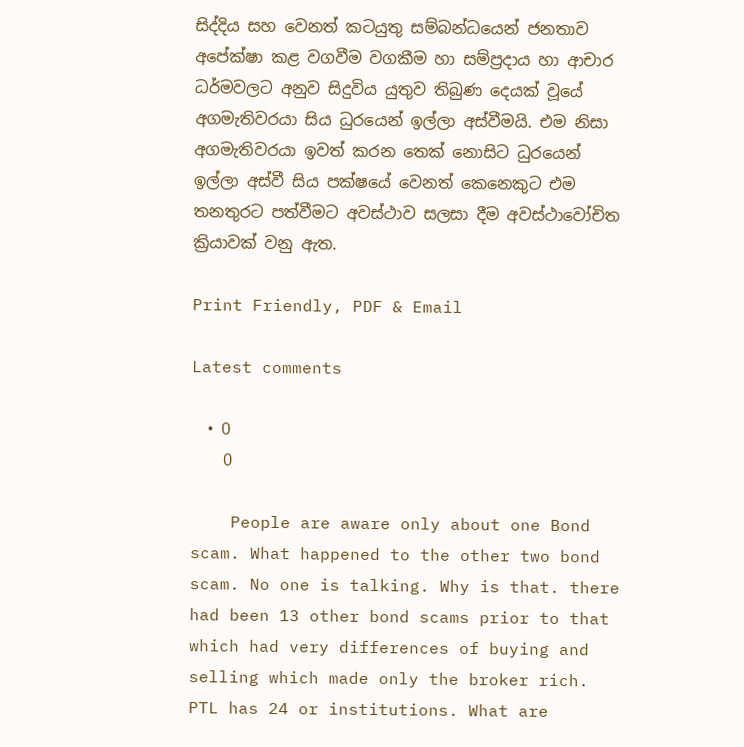සිද්දිය සහ වෙනත් කටයුතු සම්බන්ධයෙන් ජනතාව අපේක්ෂා කළ වගවීම වගකීම හා සම්ප්‍රදාය හා ආචාර ධර්මවලට අනුව සිදුවිය යුතුව තිබුණ දෙයක් වූයේ අගමැතිවරයා සිය ධුරයෙන් ඉල්ලා අස්වීමයි. එම නිසා අගමැතිවරයා ඉවත් කරන තෙක් නොසිට ධුරයෙන් ඉල්ලා අස්වී සිය පක්ෂයේ වෙනත් කෙනෙකුට එම තනතුරට පත්වීමට අවස්ථාව සලසා දීම අවස්ථාවෝචිත ක්‍රියාවක් වනු ඇත.

Print Friendly, PDF & Email

Latest comments

  • 0
    0

    People are aware only about one Bond scam. What happened to the other two bond scam. No one is talking. Why is that. there had been 13 other bond scams prior to that which had very differences of buying and selling which made only the broker rich. PTL has 24 or institutions. What are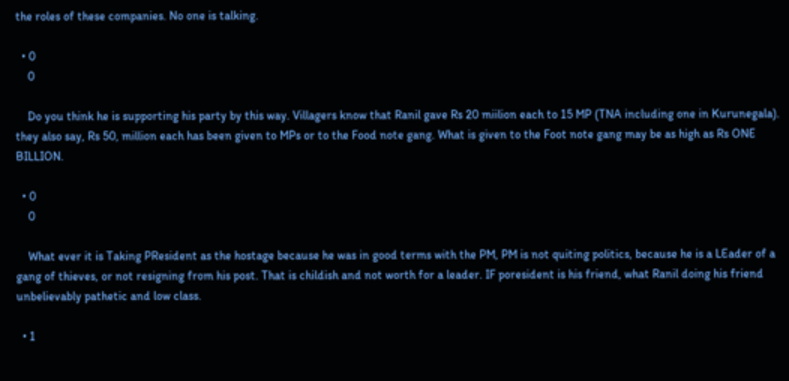the roles of these companies. No one is talking.

  • 0
    0

    Do you think he is supporting his party by this way. Villagers know that Ranil gave Rs 20 miilion each to 15 MP (TNA including one in Kurunegala). they also say, Rs 50, million each has been given to MPs or to the Food note gang. What is given to the Foot note gang may be as high as Rs ONE BILLION.

  • 0
    0

    What ever it is Taking PResident as the hostage because he was in good terms with the PM, PM is not quiting politics, because he is a LEader of a gang of thieves, or not resigning from his post. That is childish and not worth for a leader. IF poresident is his friend, what Ranil doing his friend unbelievably pathetic and low class.

  • 1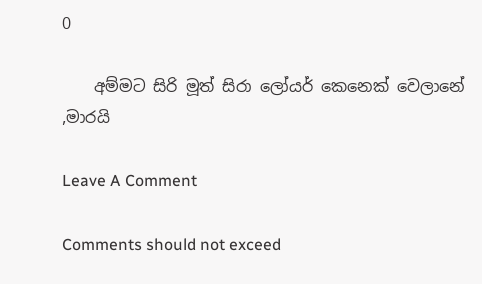0

    අම්මට සිරි මූත් සිරා ලෝයර් කෙනෙක් වෙලානේ ,මාරයි

Leave A Comment

Comments should not exceed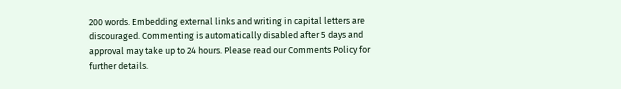200 words. Embedding external links and writing in capital letters are discouraged. Commenting is automatically disabled after 5 days and approval may take up to 24 hours. Please read our Comments Policy for further details.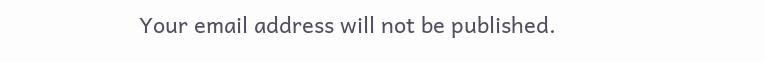Your email address will not be published.